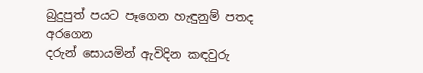බුදුපුත් පයට පෑගෙන හැඳුනුම් පතද අරගෙන
දරුන් සොයමින් ඇවිදින කඳවුරු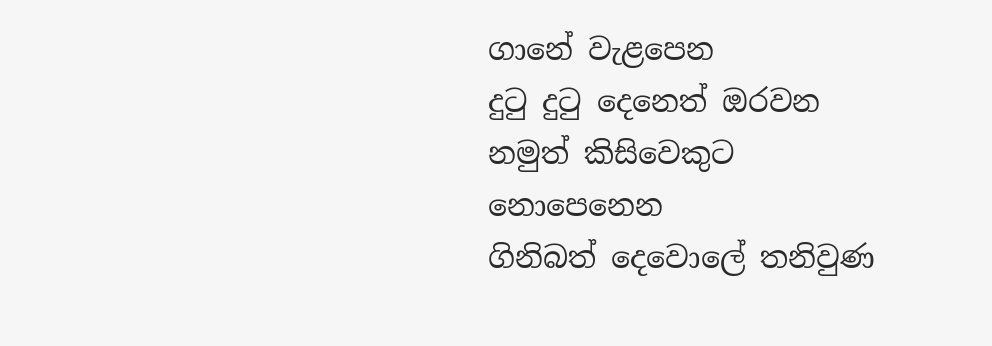ගානේ වැළපෙන
දුටු දුටු දෙනෙත් ඔරවන නමුත් කිසිවෙකුට නොපෙනෙන
ගිනිබත් දෙවොලේ තනිවුණ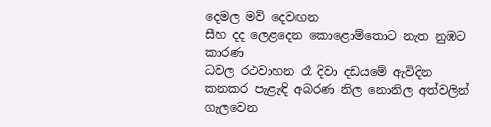දෙමල මව් දෙවඟන
සීහ දද ලෙළදෙන කොළොම්තොට නැත නුඹට කාරණ
ධවල රථවාහන රෑ දිවා දඩයමේ ඇවිදින
කනකර පැළැඳි අබරණ නිල නොනිල අත්වලින් ගැලවෙන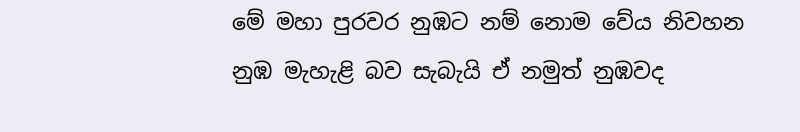මේ මහා පුරවර නුඹට නම් නොම වේය නිවහන
නුඹ මැහැළි බව සැබැයි ඒ නමුත් නුඹවද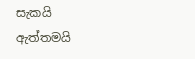සැකයි
ඇත්තමයි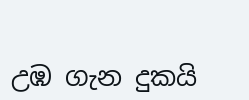උඹ ගැන දුකයි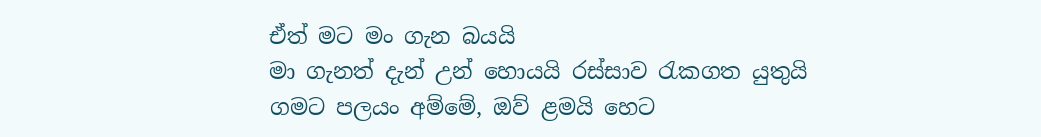ඒත් මට මං ගැන බයයි
මා ගැනත් දැන් උන් හොයයි රස්සාව රැකගත යුතුයි
ගමට පලයං අම්මේ, ඔව් ළමයි හෙට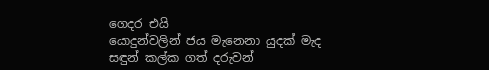ගෙදර එයි
යොදුන්වලින් ජය මැනෙනා යුදක් මැද
සඳුන් කල්ක ගත් දරුවන්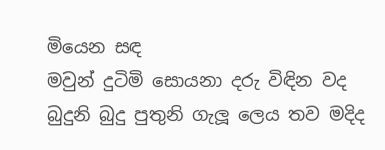මියෙන සඳ
මවුන් දුටිමි සොයනා දරු විඳින වද
බුදුනි බුදු පුතුනි ගැලූ ලෙය තව මදිද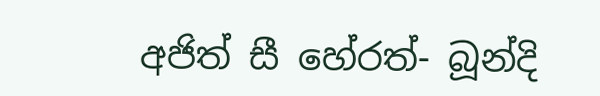අජිත් සී හේරත්- බූන්දි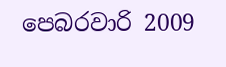පෙබරවාරි 2009